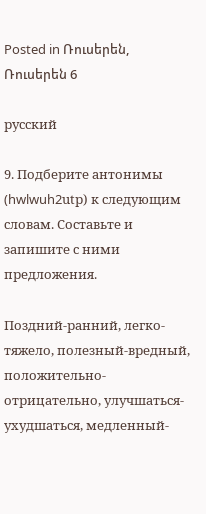Posted in Ռուսերեն, Ռուսերեն 6

русский

9. Подберите антонимы (hwlwuh2utр) к следующим словам. Составьте и запишите с ними предложения.

Поздний-ранний, легко-тяжело, полезный-вредный, положительно-отрицательно, улучшаться-ухудшаться, медленный-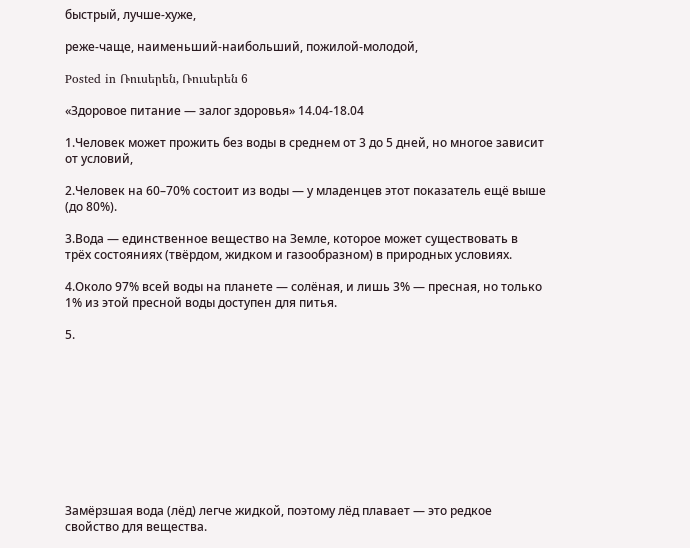быстрый, лучше-хуже,

реже-чаще, наименьший-наибольший, пожилой-молодой,

Posted in Ռուսերեն, Ռուսերեն 6

«Здоровое питание — залог здоровья» 14.04-18.04

1.Человек может прожить без воды в среднем от 3 до 5 дней, но многое зависит от условий,

2.Человек на 60–70% состоит из воды — у младенцев этот показатель ещё выше (до 80%).

3.Вода — единственное вещество на Земле, которое может существовать в трёх состояниях (твёрдом, жидком и газообразном) в природных условиях.

4.Около 97% всей воды на планете — солёная, и лишь 3% — пресная, но только 1% из этой пресной воды доступен для питья.

5.










Замёрзшая вода (лёд) легче жидкой, поэтому лёд плавает — это редкое свойство для вещества.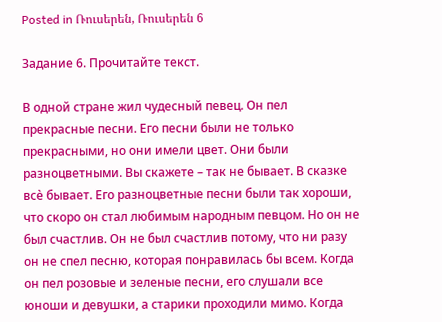Posted in Ռուսերեն, Ռուսերեն 6

Задание 6. Прочитайте текст.

В одной стране жил чудесный певец. Он пел прекрасные песни. Его песни были не только прекрасными, но они имели цвет. Они были разноцветными. Вы скажете – так не бывает. В сказке всѐ бывает. Его разноцветные песни были так хороши, что скоро он стал любимым народным певцом. Но он не был счастлив. Он не был счастлив потому, что ни разу он не спел песню, которая понравилась бы всем. Когда он пел розовые и зеленые песни, его слушали все юноши и девушки, а старики проходили мимо. Когда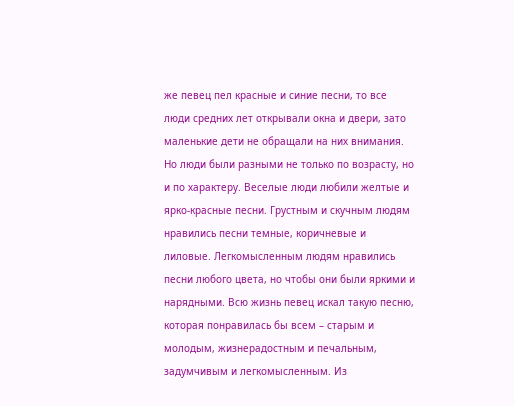же певец пел красные и синие песни, то все люди средних лет открывали окна и двери, зато маленькие дети не обращали на них внимания. Но люди были разными не только по возрасту, но и по характеру. Веселые люди любили желтые и ярко-красные песни. Грустным и скучным людям нравились песни темные, коричневые и лиловые. Легкомысленным людям нравились песни любого цвета, но чтобы они были яркими и нарядными. Всю жизнь певец искал такую песню, которая понравилась бы всем – старым и молодым, жизнерадостным и печальным, задумчивым и легкомысленным. Из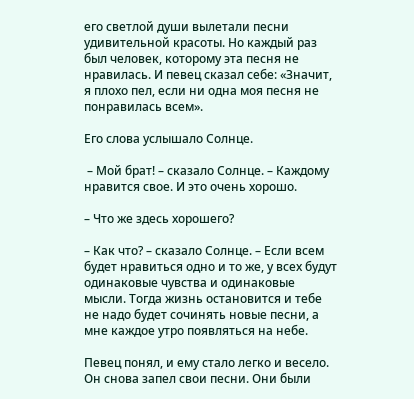его светлой души вылетали песни удивительной красоты. Но каждый раз был человек, которому эта песня не нравилась. И певец сказал себе: «Значит, я плохо пел, если ни одна моя песня не понравилась всем».

Его слова услышало Солнце.

 – Мой брат! – сказало Солнце. – Каждому нравится свое. И это очень хорошо.

– Что же здесь хорошего?

– Как что? – сказало Солнце. – Если всем будет нравиться одно и то же, у всех будут одинаковые чувства и одинаковые мысли. Тогда жизнь остановится и тебе не надо будет сочинять новые песни, а мне каждое утро появляться на небе.

Певец понял, и ему стало легко и весело. Он снова запел свои песни. Они были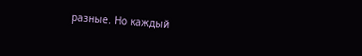разные. Но каждый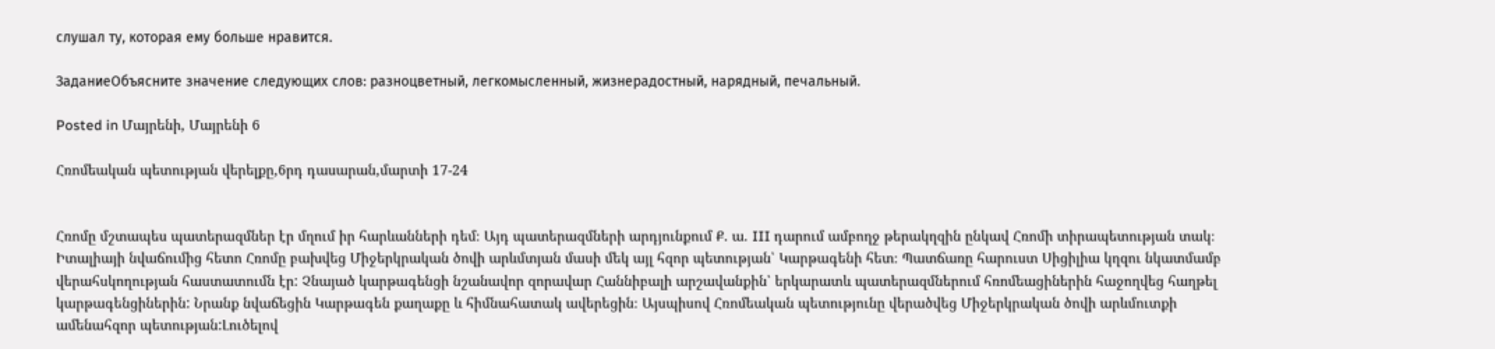слушал ту, которая ему больше нравится.

ЗаданиеОбъясните значение следующих слов: разноцветный, легкомысленный, жизнерадостный, нарядный, печальный.

Posted in Մայրենի, Մայրենի 6

Հռոմեական պետության վերելքը,6րդ դասարան,մարտի 17-24


Հռոմը մշտապես պատերազմներ էր մղում իր հարևանների դեմ։ Այդ պատերազմների արդյունքում Ք. ա. III դարում ամբողջ թերակղզին ընկավ Հռոմի տիրապետության տակ։
Իտալիայի նվաճումից հետո Հռոմը բախվեց Միջերկրական ծովի արևմտյան մասի մեկ այլ հզոր պետության՝ Կարթագենի հետ։ Պատճառը հարուստ Սիցիլիա կղզու նկատմամբ վերահսկողության հաստատումն էր: Չնայած կարթագենցի նշանավոր զորավար Հաննիբալի արշավանքին՝ երկարատև պատերազմներում հռոմեացիներին հաջողվեց հաղթել կարթագենցիներին: Նրանք նվաճեցին Կարթագեն քաղաքը և հիմնահատակ ավերեցին։ Այսպիսով Հռոմեական պետությունը վերածվեց Միջերկրական ծովի արևմուտքի ամենահզոր պետության:Լուծելով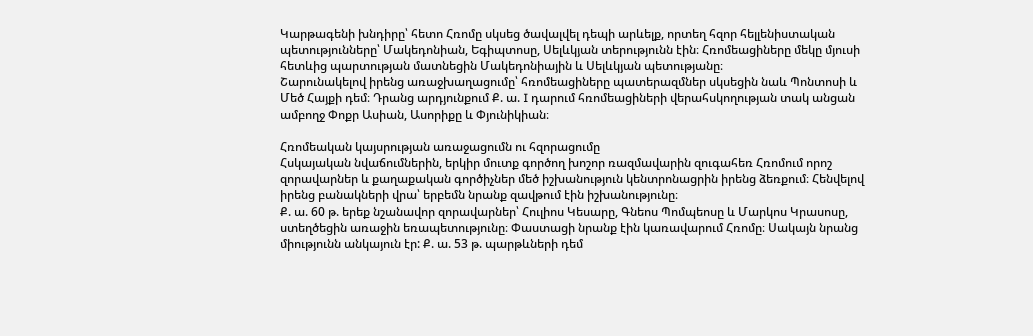Կարթագենի խնդիրը՝ հետո Հռոմը սկսեց ծավալվել դեպի արևելք, որտեղ հզոր հելլենիստական պետությունները՝ Մակեդոնիան, Եգիպտոսը, Սելևկյան տերությունն էին։ Հռոմեացիները մեկը մյուսի հետևից պարտության մատնեցին Մակեդոնիային և Սելևկյան պետությանը։
Շարունակելով իրենց առաջխաղացումը՝ հռոմեացիները պատերազմներ սկսեցին նաև Պոնտոսի և Մեծ Հայքի դեմ։ Դրանց արդյունքում Ք. ա. I դարում հռոմեացիների վերահսկողության տակ անցան ամբողջ Փոքր Ասիան, Ասորիքը և Փյունիկիան։

Հռոմեական կայսրության առաջացումն ու հզորացումը
Հսկայական նվաճումներին, երկիր մուտք գործող խոշոր ռազմավարին զուգահեռ Հռոմում որոշ զորավարներ և քաղաքական գործիչներ մեծ իշխանություն կենտրոնացրին իրենց ձեռքում։ Հենվելով իրենց բանակների վրա՝ երբեմն նրանք զավթում էին իշխանությունը։
Ք. ա. 60 թ. երեք նշանավոր զորավարներ՝ Հուլիոս Կեսարը, Գնեոս Պոմպեոսը և Մարկոս Կրասոսը,
ստեղծեցին առաջին եռապետությունը։ Փաստացի նրանք էին կառավարում Հռոմը։ Սակայն նրանց միությունն անկայուն էր: Ք. ա. 53 թ. պարթևների դեմ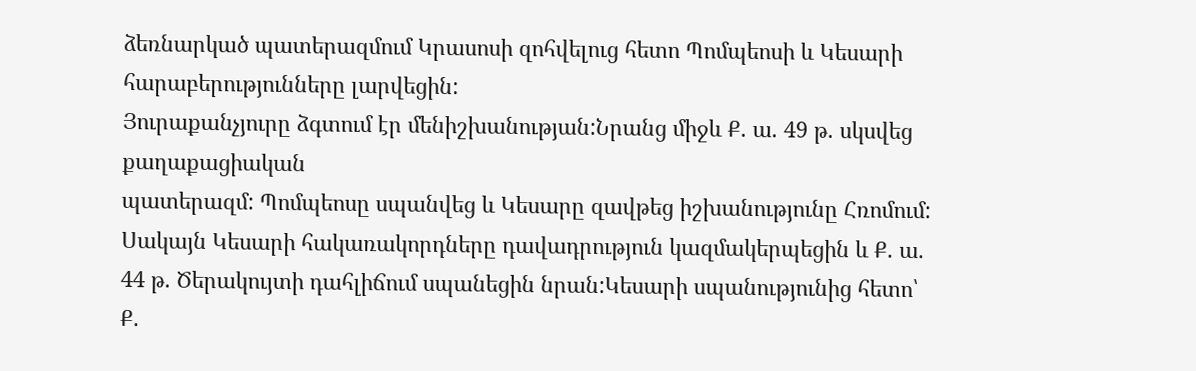ձեռնարկած պատերազմում Կրասոսի զոհվելուց հետո Պոմպեոսի և Կեսարի հարաբերությունները լարվեցին:
Յուրաքանչյուրը ձգտում էր մենիշխանության:Նրանց միջև Ք. ա. 49 թ. սկսվեց քաղաքացիական
պատերազմ: Պոմպեոսը սպանվեց և Կեսարը զավթեց իշխանությունը Հռոմում: Սակայն Կեսարի հակառակորդները դավադրություն կազմակերպեցին և Ք. ա. 44 թ. Ծերակույտի դահլիճում սպանեցին նրան:Կեսարի սպանությունից հետո՝ Ք.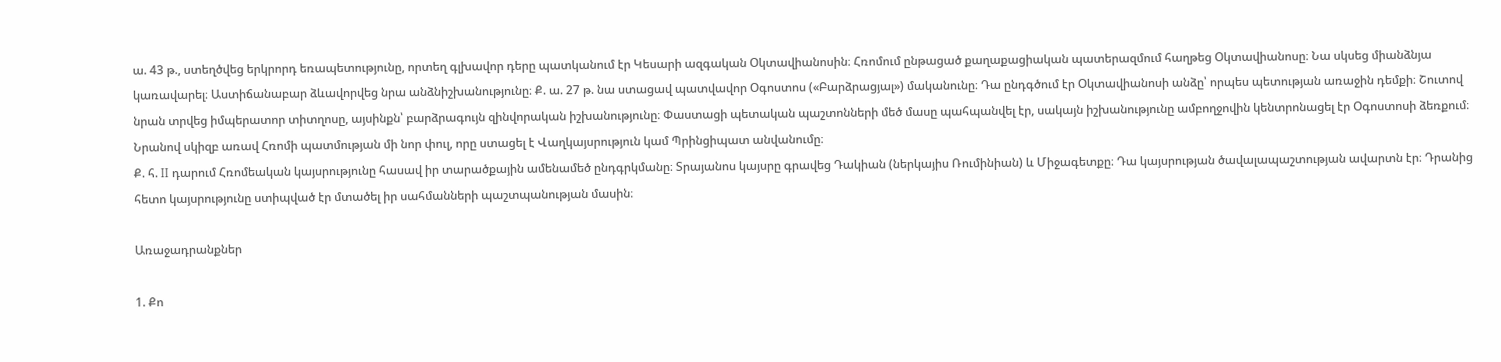ա. 43 թ., ստեղծվեց երկրորդ եռապետությունը, որտեղ գլխավոր դերը պատկանում էր Կեսարի ազգական Օկտավիանոսին։ Հռոմում ընթացած քաղաքացիական պատերազմում հաղթեց Օկտավիանոսը։ Նա սկսեց միանձնյա կառավարել։ Աստիճանաբար ձևավորվեց նրա անձնիշխանությունը։ Ք. ա. 27 թ. նա ստացավ պատվավոր Օգոստոս («Բարձրացյալ») մականունը։ Դա ընդգծում էր Օկտավիանոսի անձը՝ որպես պետության առաջին դեմքի։ Շուտով նրան տրվեց իմպերատոր տիտղոսը, այսինքն՝ բարձրագույն զինվորական իշխանությունը։ Փաստացի պետական պաշտոնների մեծ մասը պահպանվել էր, սակայն իշխանությունը ամբողջովին կենտրոնացել էր Օգոստոսի ձեռքում։ Նրանով սկիզբ առավ Հռոմի պատմության մի նոր փուլ, որը ստացել է Վաղկայսրություն կամ Պրինցիպատ անվանումը։
Ք. հ. II դարում Հռոմեական կայսրությունը հասավ իր տարածքային ամենամեծ ընդգրկմանը։ Տրայանոս կայսրը գրավեց Դակիան (ներկայիս Ռումինիան) և Միջագետքը։ Դա կայսրության ծավալապաշտության ավարտն էր։ Դրանից հետո կայսրությունը ստիպված էր մտածել իր սահմանների պաշտպանության մասին։

Առաջադրանքներ

1. Քո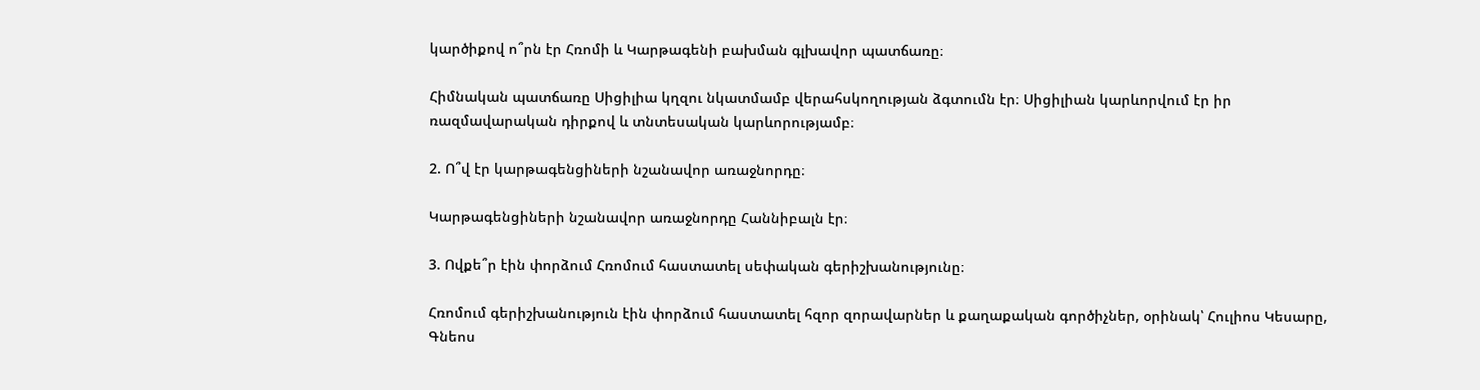կարծիքով ո՞րն էր Հռոմի և Կարթագենի բախման գլխավոր պատճառը։

Հիմնական պատճառը Սիցիլիա կղզու նկատմամբ վերահսկողության ձգտումն էր։ Սիցիլիան կարևորվում էր իր ռազմավարական դիրքով և տնտեսական կարևորությամբ։

2. Ո՞վ էր կարթագենցիների նշանավոր առաջնորդը։

Կարթագենցիների նշանավոր առաջնորդը Հաննիբալն էր։

3. Ովքե՞ր էին փորձում Հռոմում հաստատել սեփական գերիշխանությունը։

Հռոմում գերիշխանություն էին փորձում հաստատել հզոր զորավարներ և քաղաքական գործիչներ, օրինակ՝ Հուլիոս Կեսարը, Գնեոս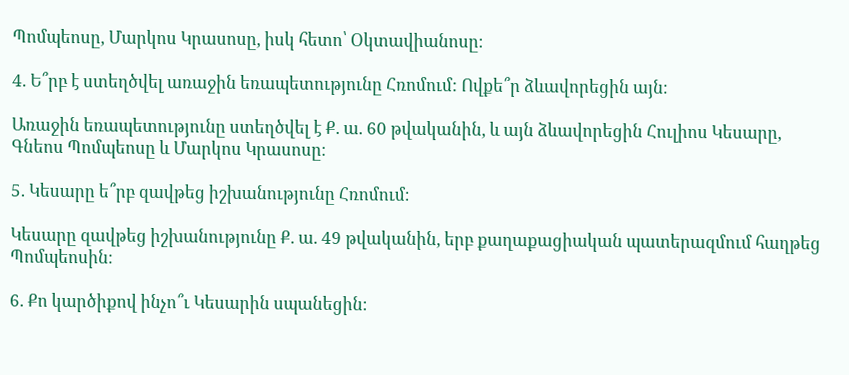Պոմպեոսը, Մարկոս Կրասոսը, իսկ հետո՝ Օկտավիանոսը։

4. Ե՞րբ է ստեղծվել առաջին եռապետությունը Հռոմում: Ովքե՞ր ձևավորեցին այն։

Առաջին եռապետությունը ստեղծվել է Ք. ա. 60 թվականին, և այն ձևավորեցին Հուլիոս Կեսարը, Գնեոս Պոմպեոսը և Մարկոս Կրասոսը։

5. Կեսարը ե՞րբ զավթեց իշխանությունը Հռոմում։

Կեսարը զավթեց իշխանությունը Ք. ա. 49 թվականին, երբ քաղաքացիական պատերազմում հաղթեց Պոմպեոսին։

6. Քո կարծիքով ինչո՞ւ Կեսարին սպանեցին։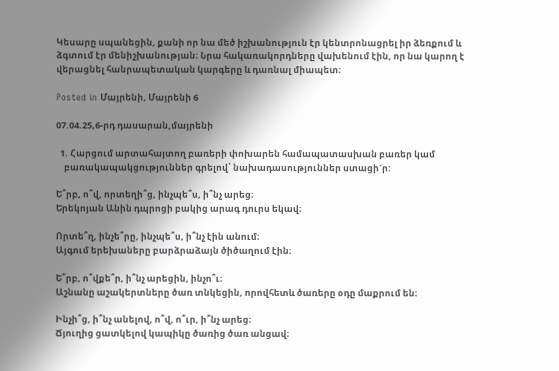Կեսարը սպանեցին, քանի որ նա մեծ իշխանություն էր կենտրոնացրել իր ձեռքում և ձգտում էր մենիշխանության։ Նրա հակառակորդները վախենում էին, որ նա կարող է վերացնել հանրապետական կարգերը և դառնալ միապետ։

Posted in Մայրենի, Մայրենի 6

07.04.25,6-րդ դասարան,մայրենի

  1. Հարցում արտահայտող բառերի փոխարեն համապատասխան բառեր կամ
    բառակապակցություններ գրելով՝ նախադասություններ ստացի´ր:

Ե՞րբ, ո՞վ, որտեղի՞ց, ինչպե՞ս, ի՞նչ արեց։
Երեկոյան Անին դպրոցի բակից արագ դուրս եկավ։

Որտե՞ղ, ինչե՞րը, ինչպե՞ս, ի՞նչ էին անում։
Այգում երեխաները բարձրաձայն ծիծաղում էին։

Ե՞րբ, ո՞վքե՞ր, ի՞նչ արեցին, ինչո՞ւ։
Աշնանը աշակերտները ծառ տնկեցին, որովհետև ծառերը օդը մաքրում են։

Ինչի՞ց, ի՞նչ անելով, ո՞վ, ո՞ւր, ի՞նչ արեց։
Ճյուղից ցատկելով կապիկը ծառից ծառ անցավ։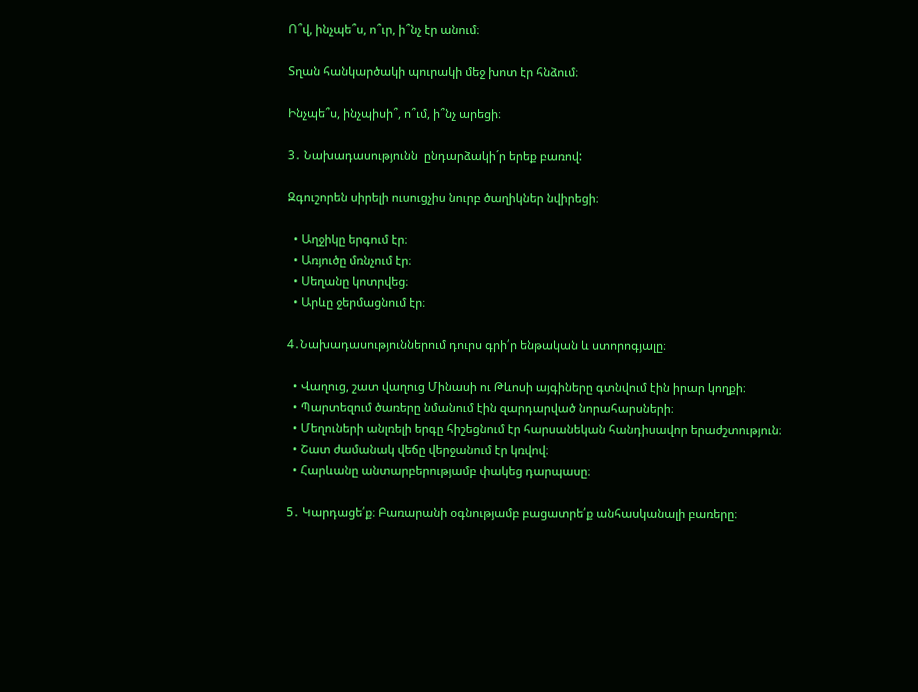Ո՞վ, ինչպե՞ս, ո՞ւր, ի՞նչ էր անում։

Տղան հանկարծակի պուրակի մեջ խոտ էր հնձում։

Ինչպե՞ս, ինչպիսի՞, ո՞ւմ, ի՞նչ արեցի։

3․ Նախադասությունն  ընդարձակի´ր երեք բառով:

Զգուշորեն սիրելի ուսուցչիս նուրբ ծաղիկներ նվիրեցի։

  • Աղջիկը երգում էր։
  • Առյուծը մռնչում էր։
  • Սեղանը կոտրվեց։
  • Արևը ջերմացնում էր։

4․Նախադասություններում դուրս գրի՛ր ենթական և ստորոգյալը։

  • Վաղուց, շատ վաղուց Մինասի ու Թևոսի այգիները գտնվում էին իրար կողքի։
  • Պարտեզում ծառերը նմանում էին զարդարված նորահարսների։
  • Մեղուների անլռելի երգը հիշեցնում էր հարսանեկան հանդիսավոր երաժշտություն։
  • Շատ ժամանակ վեճը վերջանում էր կռվով։
  • Հարևանը անտարբերությամբ փակեց դարպասը։

5․ Կարդացե՛ք։ Բառարանի օգնությամբ բացատրե՛ք անհասկանալի բառերը։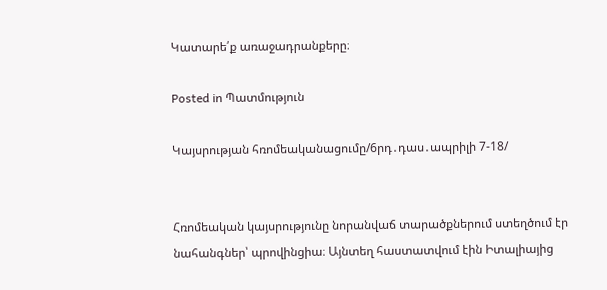Կատարե՛ք առաջադրանքերը։

Posted in Պատմություն

Կայսրության հռոմեականացումը/6րդ․դաս․ապրիլի 7-18/


Հռոմեական կայսրությունը նորանվաճ տարածքներում ստեղծում էր նահանգներ՝ պրովինցիա։ Այնտեղ հաստատվում էին Իտալիայից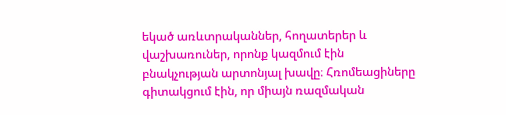եկած առևտրականներ, հողատերեր և վաշխառուներ, որոնք կազմում էին բնակչության արտոնյալ խավը։ Հռոմեացիները գիտակցում էին, որ միայն ռազմական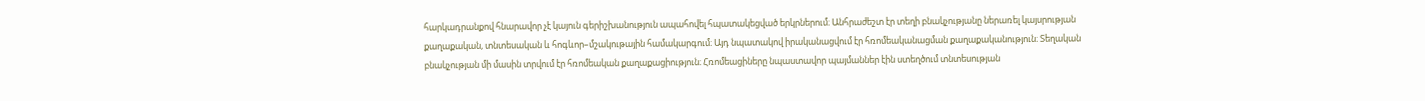հարկադրանքով հնարավոր չէ կայուն գերիշխանություն ապահովել հպատակեցված երկրներում։ Անհրաժեշտ էր տեղի բնակչությանը ներառել կայսրության քաղաքական, տնտեսական և հոգևոր–մշակութային համակարգում։ Այդ նպատակով իրականացվում էր հռոմեականացման քաղաքականություն։ Տեղական բնակչության մի մասին տրվում էր հռոմեական քաղաքացիություն։ Հռոմեացիները նպաստավոր պայմաններ էին ստեղծում տնտեսության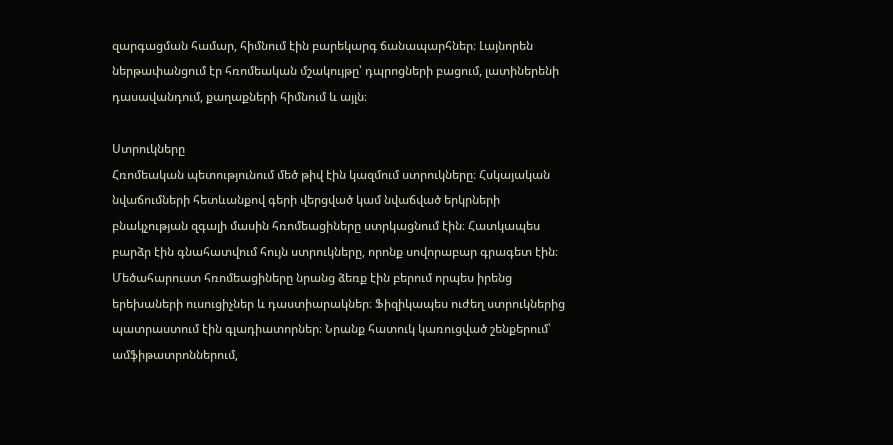զարգացման համար, հիմնում էին բարեկարգ ճանապարհներ։ Լայնորեն ներթափանցում էր հռոմեական մշակույթը՝ դպրոցների բացում, լատիներենի դասավանդում, քաղաքների հիմնում և այլն։

Ստրուկները
Հռոմեական պետությունում մեծ թիվ էին կազմում ստրուկները։ Հսկայական նվաճումների հետևանքով գերի վերցված կամ նվաճված երկրների բնակչության զգալի մասին հռոմեացիները ստրկացնում էին։ Հատկապես բարձր էին գնահատվում հույն ստրուկները, որոնք սովորաբար գրագետ էին։ Մեծահարուստ հռոմեացիները նրանց ձեռք էին բերում որպես իրենց երեխաների ուսուցիչներ և դաստիարակներ։ Ֆիզիկապես ուժեղ ստրուկներից պատրաստում էին գլադիատորներ։ Նրանք հատուկ կառուցված շենքերում՝ ամֆիթատրոններում,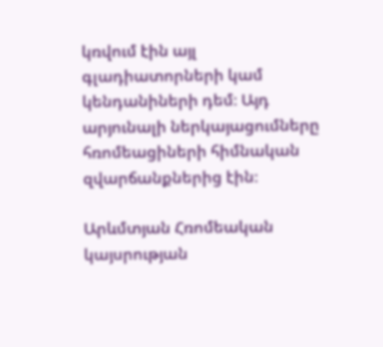կռվում էին այլ գլադիատորների կամ կենդանիների դեմ։ Այդ արյունալի ներկայացումները հռոմեացիների հիմնական զվարճանքներից էին։

Արևմտյան Հռոմեական կայսրության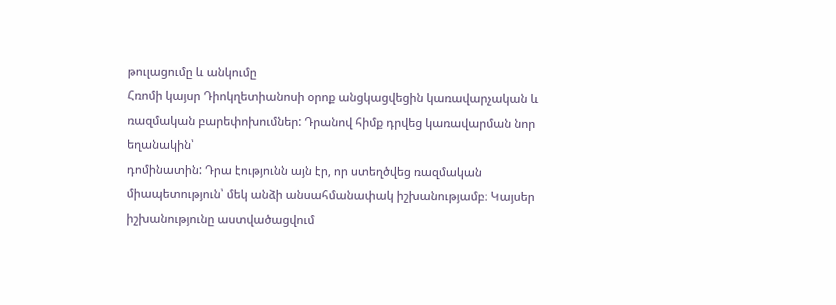թուլացումը և անկումը
Հռոմի կայսր Դիոկղետիանոսի օրոք անցկացվեցին կառավարչական և ռազմական բարեփոխումներ: Դրանով հիմք դրվեց կառավարման նոր եղանակին՝
դոմինատին: Դրա էությունն այն էր, որ ստեղծվեց ռազմական միապետություն՝ մեկ անձի անսահմանափակ իշխանությամբ։ Կայսեր իշխանությունը աստվածացվում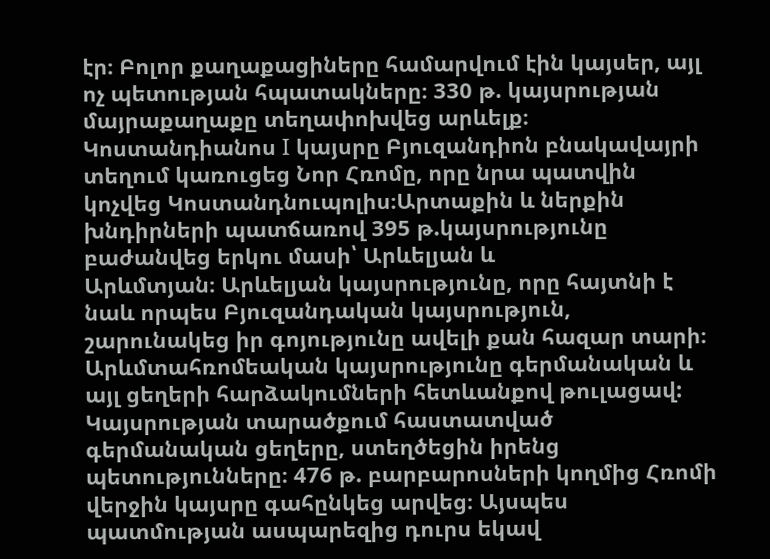էր։ Բոլոր քաղաքացիները համարվում էին կայսեր, այլ ոչ պետության հպատակները։ 330 թ. կայսրության մայրաքաղաքը տեղափոխվեց արևելք։ Կոստանդիանոս I կայսրը Բյուզանդիոն բնակավայրի տեղում կառուցեց Նոր Հռոմը, որը նրա պատվին կոչվեց Կոստանդնուպոլիս։Արտաքին և ներքին խնդիրների պատճառով 395 թ.կայսրությունը բաժանվեց երկու մասի՝ Արևելյան և
Արևմտյան։ Արևելյան կայսրությունը, որը հայտնի է նաև որպես Բյուզանդական կայսրություն, շարունակեց իր գոյությունը ավելի քան հազար տարի։ Արևմտահռոմեական կայսրությունը գերմանական և այլ ցեղերի հարձակումների հետևանքով թուլացավ: Կայսրության տարածքում հաստատված գերմանական ցեղերը, ստեղծեցին իրենց պետությունները։ 476 թ. բարբարոսների կողմից Հռոմի վերջին կայսրը գահընկեց արվեց։ Այսպես պատմության ասպարեզից դուրս եկավ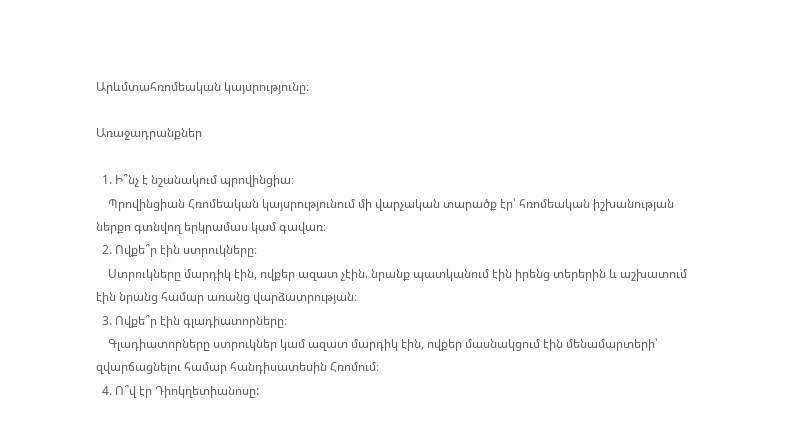Արևմտահռոմեական կայսրությունը։

Առաջադրանքներ

  1. Ի՞նչ է նշանակում պրովինցիա։
    Պրովինցիան Հռոմեական կայսրությունում մի վարչական տարածք էր՝ հռոմեական իշխանության ներքո գտնվող երկրամաս կամ գավառ։
  2. Ովքե՞ր էին ստրուկները։
    Ստրուկները մարդիկ էին, ովքեր ազատ չէին. նրանք պատկանում էին իրենց տերերին և աշխատում էին նրանց համար առանց վարձատրության։
  3. Ովքե՞ր էին գլադիատորները։
    Գլադիատորները ստրուկներ կամ ազատ մարդիկ էին, ովքեր մասնակցում էին մենամարտերի՝ զվարճացնելու համար հանդիսատեսին Հռոմում։
  4. Ո՞վ էր Դիոկղետիանոսը: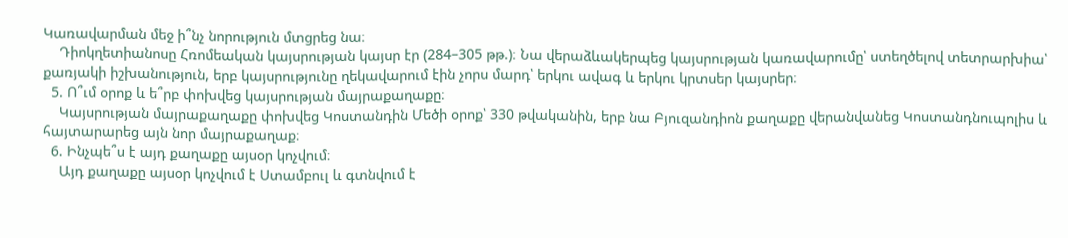Կառավարման մեջ ի՞նչ նորություն մտցրեց նա։
    Դիոկղետիանոսը Հռոմեական կայսրության կայսր էր (284–305 թթ.)։ Նա վերաձևակերպեց կայսրության կառավարումը՝ ստեղծելով տետրարխիա՝ քառյակի իշխանություն, երբ կայսրությունը ղեկավարում էին չորս մարդ՝ երկու ավագ և երկու կրտսեր կայսրեր։
  5. Ո՞ւմ օրոք և ե՞րբ փոխվեց կայսրության մայրաքաղաքը։
    Կայսրության մայրաքաղաքը փոխվեց Կոստանդին Մեծի օրոք՝ 330 թվականին, երբ նա Բյուզանդիոն քաղաքը վերանվանեց Կոստանդնուպոլիս և հայտարարեց այն նոր մայրաքաղաք։
  6. Ինչպե՞ս է այդ քաղաքը այսօր կոչվում։
    Այդ քաղաքը այսօր կոչվում է Ստամբուլ և գտնվում է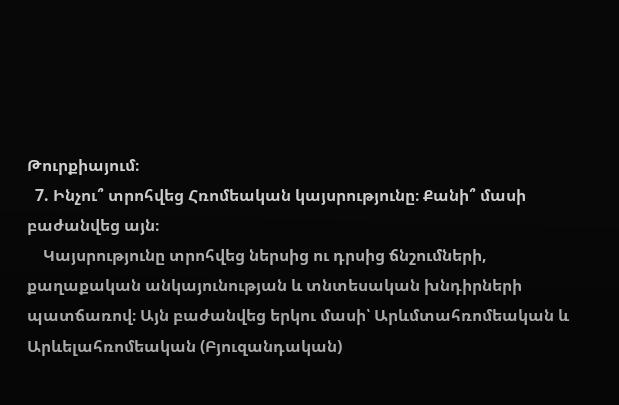Թուրքիայում։
  7. Ինչու՞ տրոհվեց Հռոմեական կայսրությունը։ Քանի՞ մասի բաժանվեց այն։
    Կայսրությունը տրոհվեց ներսից ու դրսից ճնշումների, քաղաքական անկայունության և տնտեսական խնդիրների պատճառով։ Այն բաժանվեց երկու մասի՝ Արևմտահռոմեական և Արևելահռոմեական (Բյուզանդական)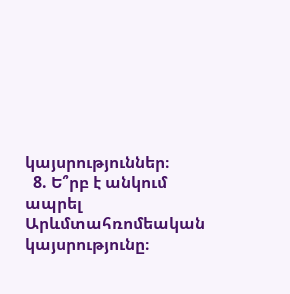կայսրություններ։
  8. Ե՞րբ է անկում ապրել Արևմտահռոմեական կայսրությունը։